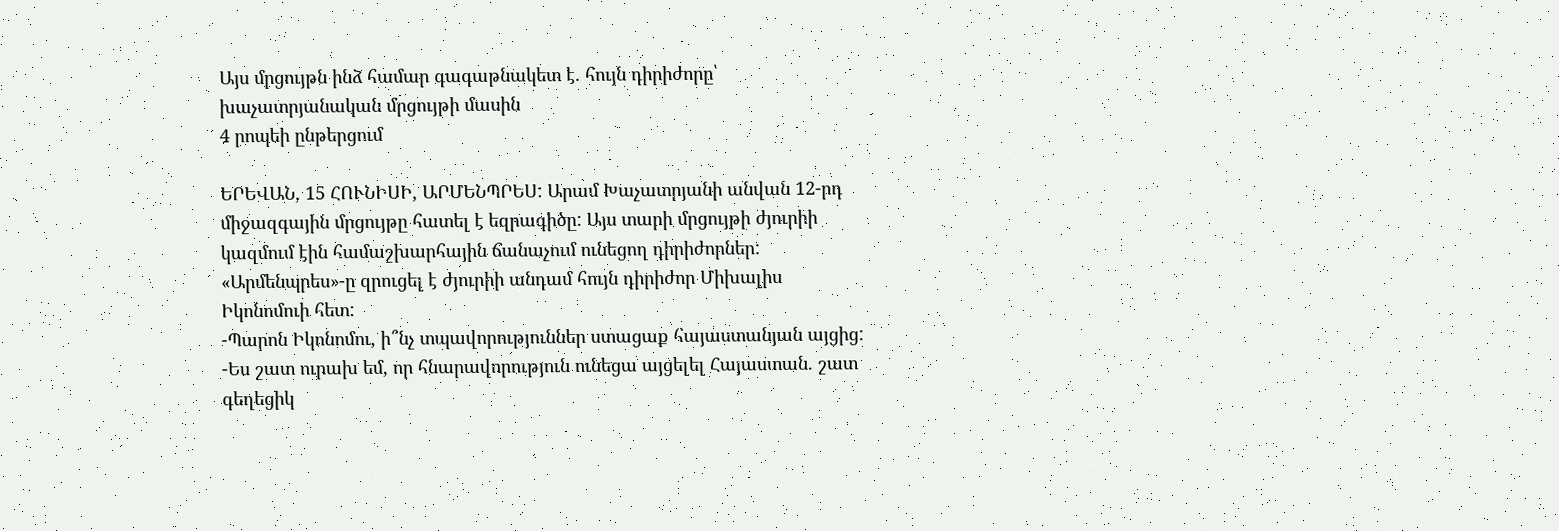Այս մրցույթն ինձ համար գագաթնակետ է. հույն դիրիժորը՝ խաչատրյանական մրցույթի մասին
4 րոպեի ընթերցում

ԵՐԵՎԱՆ, 15 ՀՈՒՆԻՍԻ, ԱՐՄԵՆՊՐԵՍ: Արամ Խաչատրյանի անվան 12-րդ միջազգային մրցույթը հատել է եզրագիծը: Այս տարի մրցույթի ժյուրիի կազմում էին համաշխարհային ճանաչում ունեցող դիրիժորներ: «Արմենպրես»-ը զրուցել է ժյուրիի անդամ հույն դիրիժոր Միխալիս Իկոնոմուի հետ:
-Պարոն Իկոնոմու, ի՞նչ տպավորություններ ստացաք հայաստանյան այցից:
-Ես շատ ուրախ եմ, որ հնարավորություն ունեցա այցելել Հայաստան. շատ գեղեցիկ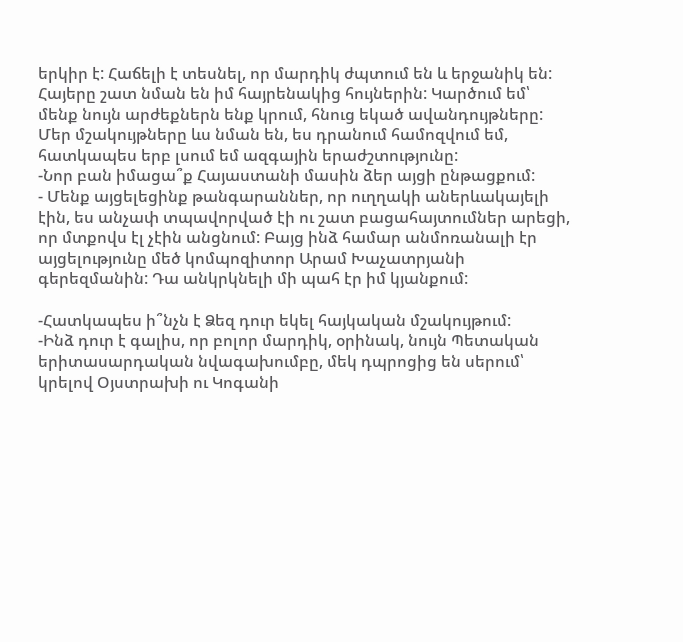երկիր է: Հաճելի է տեսնել, որ մարդիկ ժպտում են և երջանիկ են: Հայերը շատ նման են իմ հայրենակից հույներին: Կարծում եմ՝ մենք նույն արժեքներն ենք կրում, հնուց եկած ավանդույթները: Մեր մշակույթները ևս նման են, ես դրանում համոզվում եմ, հատկապես երբ լսում եմ ազգային երաժշտությունը:
-Նոր բան իմացա՞ք Հայաստանի մասին ձեր այցի ընթացքում:
- Մենք այցելեցինք թանգարաններ, որ ուղղակի աներևակայելի էին, ես անչափ տպավորված էի ու շատ բացահայտումներ արեցի, որ մտքովս էլ չէին անցնում: Բայց ինձ համար անմոռանալի էր այցելությունը մեծ կոմպոզիտոր Արամ Խաչատրյանի գերեզմանին: Դա անկրկնելի մի պահ էր իմ կյանքում:

-Հատկապես ի՞նչն է Ձեզ դուր եկել հայկական մշակույթում:
-Ինձ դուր է գալիս, որ բոլոր մարդիկ, օրինակ, նույն Պետական երիտասարդական նվագախումբը, մեկ դպրոցից են սերում՝ կրելով Օյստրախի ու Կոգանի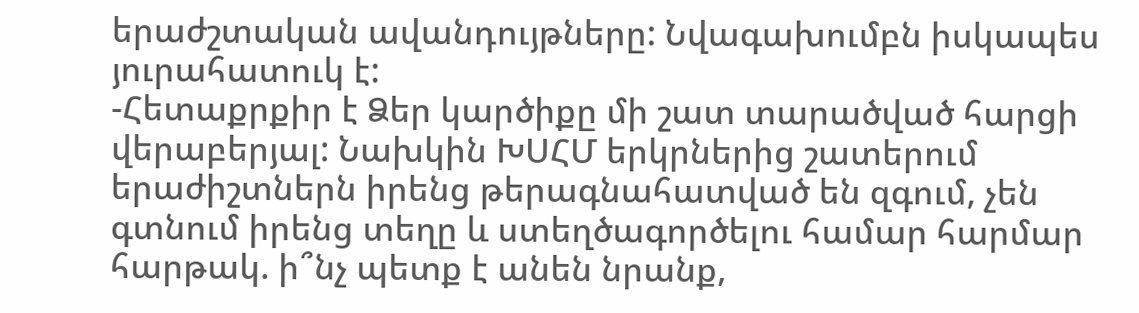երաժշտական ավանդույթները: Նվագախումբն իսկապես յուրահատուկ է:
-Հետաքրքիր է Ձեր կարծիքը մի շատ տարածված հարցի վերաբերյալ: Նախկին ԽՍՀՄ երկրներից շատերում երաժիշտներն իրենց թերագնահատված են զգում, չեն գտնում իրենց տեղը և ստեղծագործելու համար հարմար հարթակ. ի՞նչ պետք է անեն նրանք,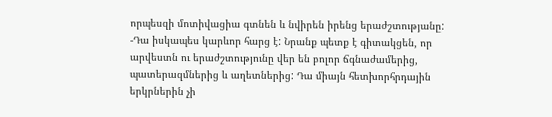որպեսզի մոտիվացիա գտնեն և նվիրեն իրենց երաժշտությանը:
-Դա իսկապես կարևոր հարց է: Նրանք պետք է գիտակցեն, որ արվեստն ու երաժշտությունը վեր են բոլոր ճգնաժամերից, պատերազմներից և աղետներից: Դա միայն հետխորհրդային երկրներին չի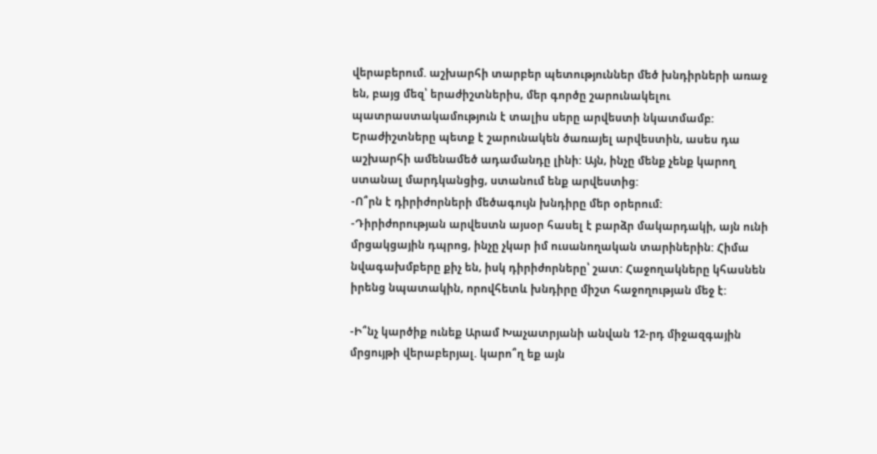վերաբերում. աշխարհի տարբեր պետություններ մեծ խնդիրների առաջ են, բայց մեզ՝ երաժիշտներիս, մեր գործը շարունակելու պատրաստակամություն է տալիս սերը արվեստի նկատմամբ: Երաժիշտները պետք է շարունակեն ծառայել արվեստին, ասես դա աշխարհի ամենամեծ ադամանդը լինի: Այն, ինչը մենք չենք կարող ստանալ մարդկանցից, ստանում ենք արվեստից:
-Ո՞րն է դիրիժորների մեծագույն խնդիրը մեր օրերում:
-Դիրիժորության արվեստն այսօր հասել է բարձր մակարդակի, այն ունի մրցակցային դպրոց, ինչը չկար իմ ուսանողական տարիներին: Հիմա նվագախմբերը քիչ են, իսկ դիրիժորները՝ շատ: Հաջողակները կհասնեն իրենց նպատակին, որովհետև խնդիրը միշտ հաջողության մեջ է:

-Ի՞նչ կարծիք ունեք Արամ Խաչատրյանի անվան 12-րդ միջազգային մրցույթի վերաբերյալ. կարո՞ղ եք այն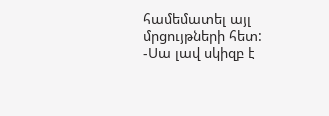համեմատել այլ մրցույթների հետ:
-Սա լավ սկիզբ է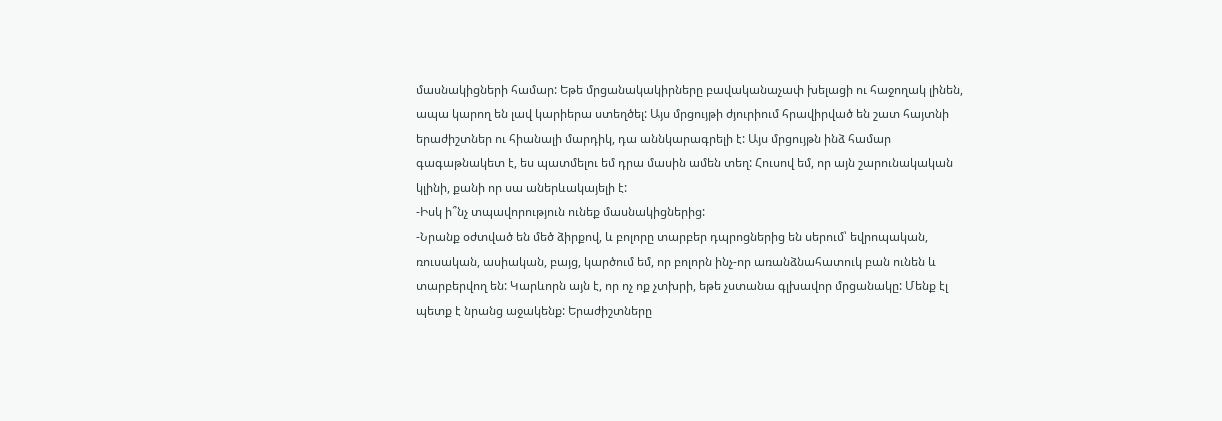մասնակիցների համար: Եթե մրցանակակիրները բավականաչափ խելացի ու հաջողակ լինեն, ապա կարող են լավ կարիերա ստեղծել: Այս մրցույթի ժյուրիում հրավիրված են շատ հայտնի երաժիշտներ ու հիանալի մարդիկ, դա աննկարագրելի է: Այս մրցույթն ինձ համար գագաթնակետ է, ես պատմելու եմ դրա մասին ամեն տեղ: Հուսով եմ, որ այն շարունակական կլինի, քանի որ սա աներևակայելի է:
-Իսկ ի՞նչ տպավորություն ունեք մասնակիցներից:
-Նրանք օժտված են մեծ ձիրքով, և բոլորը տարբեր դպրոցներից են սերում՝ եվրոպական, ռուսական, ասիական, բայց, կարծում եմ, որ բոլորն ինչ-որ առանձնահատուկ բան ունեն և տարբերվող են: Կարևորն այն է, որ ոչ ոք չտխրի, եթե չստանա գլխավոր մրցանակը: Մենք էլ պետք է նրանց աջակենք: Երաժիշտները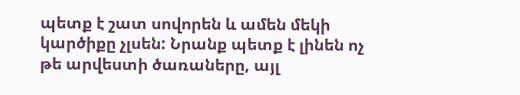պետք է շատ սովորեն և ամեն մեկի կարծիքը չլսեն: Նրանք պետք է լինեն ոչ թե արվեստի ծառաները, այլ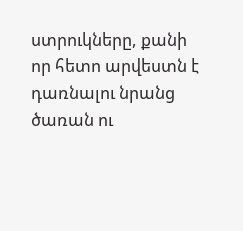ստրուկները, քանի որ հետո արվեստն է դառնալու նրանց ծառան ու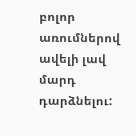բոլոր առումներով ավելի լավ մարդ դարձնելու: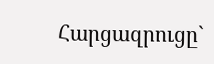Հարցազրուցը`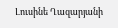Լուսինե Ղազարյանի